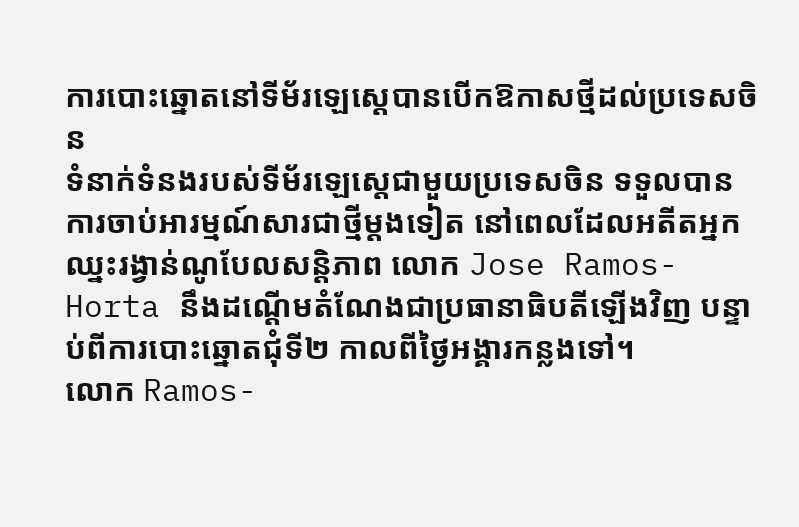ការបោះឆ្នោតនៅទីម័រឡេស្តេបានបើកឱកាសថ្មីដល់ប្រទេសចិន
ទំនាក់ទំនងរបស់ទីម័រឡេស្តេជាមួយប្រទេសចិន ទទួលបានការចាប់អារម្មណ៍សារជាថ្មីម្តងទៀត នៅពេលដែលអតីតអ្នកឈ្នះរង្វាន់ណូបែលសន្តិភាព លោក Jose Ramos-Horta នឹងដណ្តើមតំណែងជាប្រធានាធិបតីឡើងវិញ បន្ទាប់ពីការបោះឆ្នោតជុំទី២ កាលពីថ្ងៃអង្គារកន្លងទៅ។
លោក Ramos-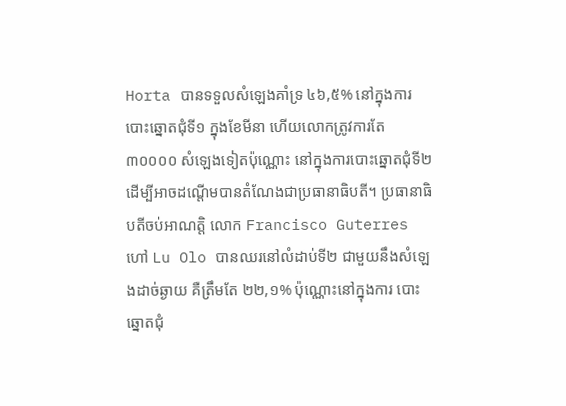Horta បានទទួលសំឡេងគាំទ្រ ៤៦,៥% នៅក្នុងការបោះឆ្នោតជុំទី១ ក្នុងខែមីនា ហើយលោកត្រូវការតែ ៣០០០០ សំឡេងទៀតប៉ុណ្ណោះ នៅក្នុងការបោះឆ្នោតជុំទី២ ដើម្បីអាចដណ្តើមបានតំណែងជាប្រធានាធិបតី។ ប្រធានាធិបតីចប់អាណត្តិ លោក Francisco Guterres ហៅ Lu Olo បានឈរនៅលំដាប់ទី២ ជាមួយនឹងសំឡេងដាច់ឆ្ងាយ គឺត្រឹមតែ ២២,១% ប៉ុណ្ណោះនៅក្នុងការ បោះឆ្នោតជុំ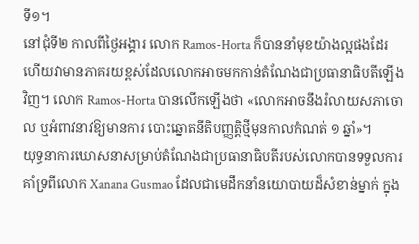ទី១។
នៅជុំទី២ កាលពីថ្ងៃអង្គារ លោក Ramos-Horta ក៏បាននាំមុខយ៉ាងល្អផងដែរ ហើយវាមានភាគរយខ្ពស់ដែលលោកអាចមកកាន់តំណែងជាប្រធានាធិបតីឡើងវិញ។ លោក Ramos-Horta បានលើកឡើងថា «លោកអាចនឹងរំលាយសភាចោល ឬអំពាវនាវឱ្យមានការ បោះឆ្នោតនីតិបញ្ញត្តិថ្មីមុនកាលកំណត់ ១ ឆ្នាំ»។
យុទ្ធនាការឃោសនាសម្រាប់តំណែងជាប្រធានាធិបតីរបស់លោកបានទទួលការគាំទ្រពីលោក Xanana Gusmao ដែលជាមេដឹកនាំនយោបាយដ៏សំខាន់ម្នាក់ ក្នុង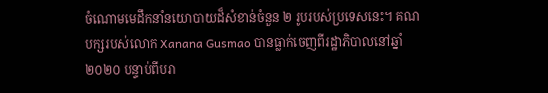ចំណោមមេដឹកនាំនយោបាយដ៏សំខាន់ចំនួន ២ រូបរបស់ប្រទេសនេះ។ គណបក្សរបស់លោក Xanana Gusmao បានធ្លាក់ចេញពីរដ្ឋាភិបាលនៅឆ្នាំ២០២០ បន្ទាប់ពីបរា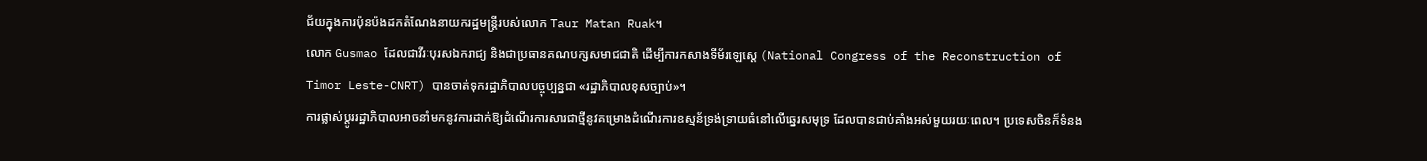ជ័យក្នុងការប៉ុនប៉ងដកតំណែងនាយករដ្ឋមន្ត្រីរបស់លោក Taur Matan Ruak។
លោក Gusmao ដែលជាវីរៈបុរសឯករាជ្យ និងជាប្រធានគណបក្សសមាជជាតិ ដើម្បីការកសាងទីម័រឡេស្តេ (National Congress of the Reconstruction of Timor Leste-CNRT) បានចាត់ទុករដ្ឋាភិបាលបច្ចុប្បន្នជា «រដ្ឋាភិបាលខុសច្បាប់»។
ការផ្លាស់ប្តូររដ្ឋាភិបាលអាចនាំមកនូវការដាក់ឱ្យដំណើរការសារជាថ្មីនូវគម្រោងដំណើរការឧស្មន័ទ្រង់ទ្រាយធំនៅលើឆ្នេរសមុទ្រ ដែលបានជាប់គាំងអស់មួយរយៈពេល។ ប្រទេសចិនក៏ទំនង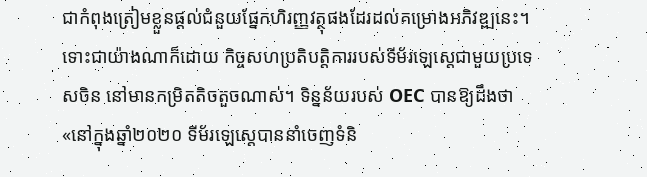ជាកំពុងត្រៀមខ្លួនផ្តល់ជំនួយផ្នែកហិរញ្ញវត្ថុផងដែរដល់គម្រោងអភិវឌ្ឍនេះ។
ទោះជាយ៉ាងណាក៏ដោយ កិច្ចសហប្រតិបត្តិការរបស់ទីម័រឡេស្តេជាមួយប្រទេសចិន នៅមានកម្រិតតិចតួចណាស់។ ទិន្នន័យរបស់ OEC បានឱ្យដឹងថា «នៅក្នុងឆ្នាំ២០២០ ទីម័រឡេស្តេបាននាំចេញទំនិ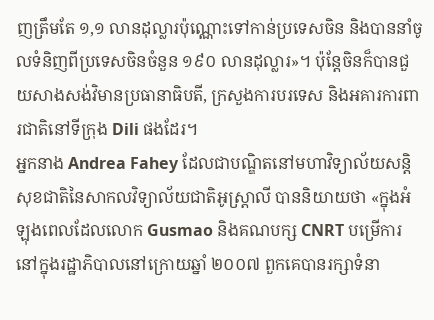ញត្រឹមតែ ១,១ លានដុល្លារប៉ុណ្ណោះទៅកាន់ប្រទេសចិន និងបាននាំចូលទំនិញពីប្រទេសចិនចំនួន ១៩០ លានដុល្លារ»។ ប៉ុន្តែចិនក៏បានជួយសាងសង់វិមានប្រធានាធិបតី, ក្រសួងការបរទេស និងអគារការពារជាតិនៅទីក្រុង Dili ផងដែរ។
អ្នកនាង Andrea Fahey ដែលជាបណ្ឌិតនៅមហាវិទ្យាល័យសន្តិសុខជាតិនៃសាកលវិទ្យាល័យជាតិអូស្ត្រាលី បាននិយាយថា «ក្នុងអំឡុងពេលដែលលោក Gusmao និងគណបក្ស CNRT បម្រើការនៅក្នុងរដ្ឋាភិបាលនៅក្រោយឆ្នាំ ២០០៧ ពួកគេបានរក្សាទំនា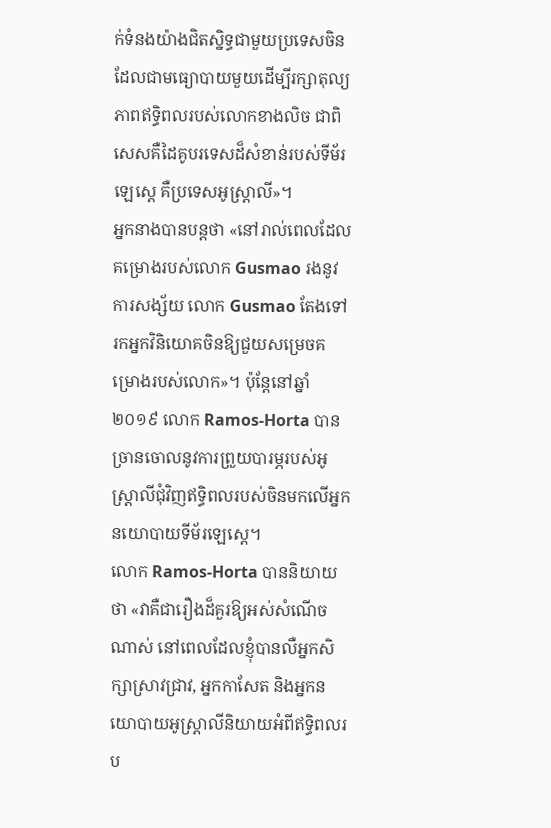ក់ទំនងយ៉ាងជិតស្និទ្ធជាមួយប្រទេសចិន ដែលជាមធ្យោបាយមួយដើម្បីរក្សាតុល្យភាពឥទ្ធិពលរបស់លោកខាងលិច ជាពិសេសគឺដៃគូបរទេសដ៏សំខាន់របស់ទីម័រឡេស្តេ គឺប្រទេសអូស្ត្រាលី»។
អ្នកនាងបានបន្តថា «នៅរាល់ពេលដែលគម្រោងរបស់លោក Gusmao រងនូវការសង្ស័យ លោក Gusmao តែងទៅរកអ្នកវិនិយោគចិនឱ្យជួយសម្រេចគម្រោងរបស់លោក»។ ប៉ុន្តែនៅឆ្នាំ ២០១៩ លោក Ramos-Horta បានច្រានចោលនូវការព្រួយបារម្ភរបស់អូស្ត្រាលីជុំវិញឥទ្ធិពលរបស់ចិនមកលើអ្នកនយោបាយទីម័រឡេស្តេ។
លោក Ramos-Horta បាននិយាយថា «វាគឺជារឿងដ៏គួរឱ្យអស់សំណើចណាស់ នៅពេលដែលខ្ញុំបានលឺអ្នកសិក្សាស្រាវជ្រាវ, អ្នកកាសែត និងអ្នកនយោបាយអូស្ត្រាលីនិយាយអំពីឥទ្ធិពលរប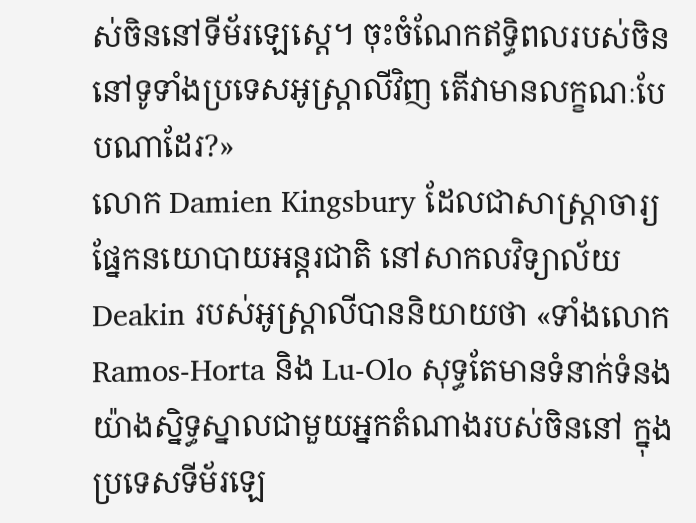ស់ចិននៅទីម័រឡេស្តេ។ ចុះចំណែកឥទ្ធិពលរបស់ចិននៅទូទាំងប្រទេសអូស្ត្រាលីវិញ តើវាមានលក្ខណៈបែបណាដែរ?»
លោក Damien Kingsbury ដែលជាសាស្ត្រាចារ្យផ្នែកនយោបាយអន្តរជាតិ នៅសាកលវិទ្យាល័យ Deakin របស់អូស្ត្រាលីបាននិយាយថា «ទាំងលោក Ramos-Horta និង Lu-Olo សុទ្ធតែមានទំនាក់ទំនងយ៉ាងស្និទ្ធស្នាលជាមួយអ្នកតំណាងរបស់ចិននៅ ក្នុងប្រទេសទីម័រឡេ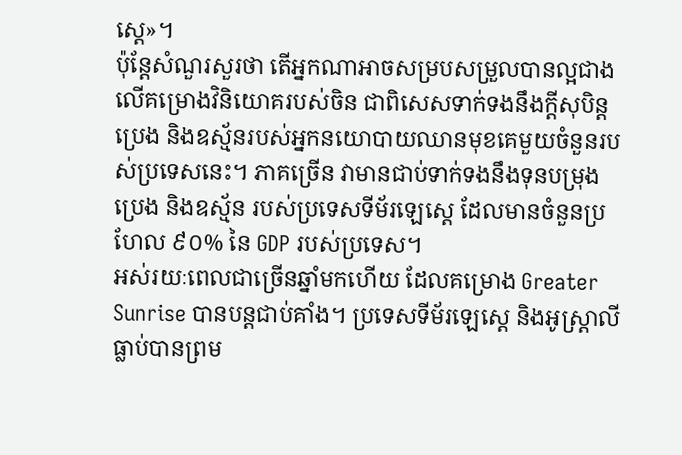ស្តេ»។
ប៉ុន្តែសំណួរសួរថា តើអ្នកណាអាចសម្របសម្រួលបានល្អជាងលើគម្រោងវិនិយោគរបស់ចិន ជាពិសេសទាក់ទងនឹងក្តីសុបិន្តប្រេង និងឧស្ម័នរបស់អ្នកនយោបាយឈានមុខគេមួយចំនួនរបស់ប្រទេសនេះ។ ភាគច្រើន វាមានជាប់ទាក់ទងនឹងទុនបម្រុង ប្រេង និងឧស្ម័ន របស់ប្រទេសទីម័រឡេស្តេ ដែលមានចំនួនប្រហែល ៩០% នៃ GDP របស់ប្រទេស។
អស់រយៈពេលជាច្រើនឆ្នាំមកហើយ ដែលគម្រោង Greater Sunrise បានបន្តជាប់គាំង។ ប្រទេសទីម័រឡេស្តេ និងអូស្ត្រាលីធ្លាប់បានព្រម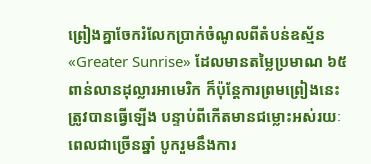ព្រៀងគ្នាចែករំលែកប្រាក់ចំណូលពីតំបន់ឧស្ម័ន «Greater Sunrise» ដែលមានតម្លៃប្រមាណ ៦៥ ពាន់លានដុល្លារអាមេរិក ក៏ប៉ុន្តែការព្រមព្រៀងនេះត្រូវបានធ្វើឡើង បន្ទាប់ពីកើតមានជម្លោះអស់រយៈពេលជាច្រើនឆ្នាំ បូករួមនឹងការ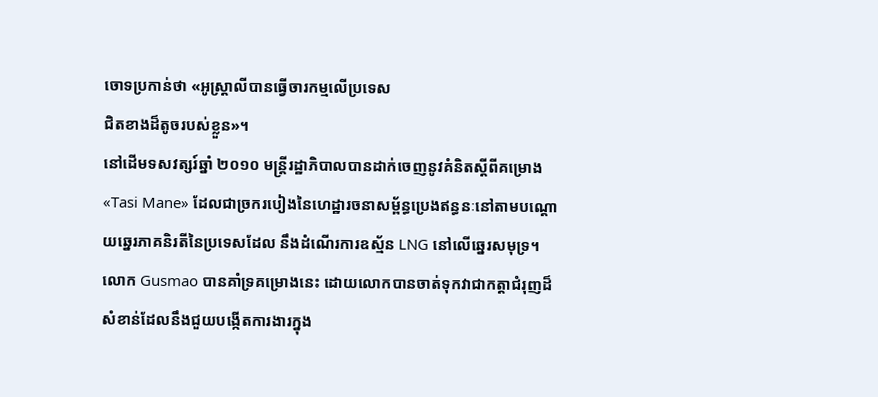ចោទប្រកាន់ថា «អូស្ត្រាលីបានធ្វើចារកម្មលើប្រទេស
ជិតខាងដ៏តូចរបស់ខ្លួន»។
នៅដើមទសវត្សរ៍ឆ្នាំ ២០១០ មន្ត្រីរដ្ឋាភិបាលបានដាក់ចេញនូវគំនិតស្តីពីគម្រោង «Tasi Mane» ដែលជាច្រករបៀងនៃហេដ្ឋារចនាសម្ព័ន្ធប្រេងឥន្ធនៈនៅតាមបណ្តោយឆ្នេរភាគនិរតីនៃប្រទេសដែល នឹងដំណើរការឧស្ម័ន LNG នៅលើឆ្នេរសមុទ្រ។
លោក Gusmao បានគាំទ្រគម្រោងនេះ ដោយលោកបានចាត់ទុកវាជាកត្តាជំរុញដ៏សំខាន់ដែលនឹងជួយបង្កើតការងារក្នុង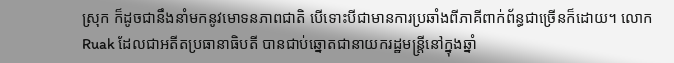ស្រុក ក៏ដូចជានឹងនាំមកនូវមោទនភាពជាតិ បើទោះបីជាមានការប្រឆាំងពីភាគីពាក់ព័ន្ធជាច្រើនក៏ដោយ។ លោក Ruak ដែលជាអតីតប្រធានាធិបតី បានជាប់ឆ្នោតជានាយករដ្ឋមន្ត្រីនៅក្នុងឆ្នាំ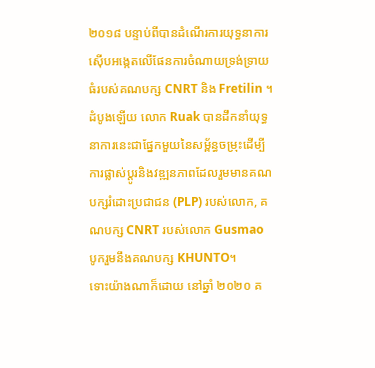២០១៨ បន្ទាប់ពីបានដំណើរការយុទ្ធនាការស៊ើបអង្កេតលើផែនការចំណាយទ្រង់ទ្រាយធំរបស់គណបក្ស CNRT និង Fretilin ។
ដំបូងឡើយ លោក Ruak បានដឹកនាំយុទ្ធនាការនេះជាផ្នែកមួយនៃសម្ព័ន្ធចម្រុះដើម្បីការផ្លាស់ប្តូរនិងវឌ្ឍនភាពដែលរួមមានគណបក្សរំដោះប្រជាជន (PLP) របស់លោក, គណបក្ស CNRT របស់លោក Gusmao បូករួមនឹងគណបក្ស KHUNTO។
ទោះយ៉ាងណាក៏ដោយ នៅឆ្នាំ ២០២០ គ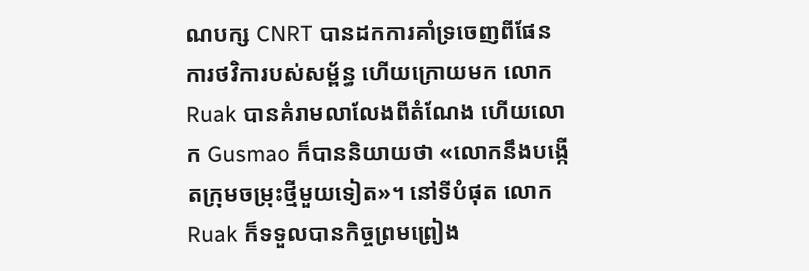ណបក្ស CNRT បានដកការគាំទ្រចេញពីផែនការថវិការបស់សម្ព័ន្ធ ហើយក្រោយមក លោក Ruak បានគំរាមលាលែងពីតំណែង ហើយលោក Gusmao ក៏បាននិយាយថា «លោកនឹងបង្កើតក្រុមចម្រុះថ្មីមួយទៀត»។ នៅទីបំផុត លោក Ruak ក៏ទទួលបានកិច្ចព្រមព្រៀង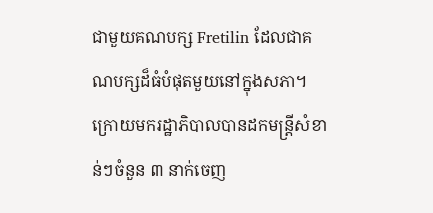ជាមួយគណបក្ស Fretilin ដែលជាគណបក្សដ៏ធំបំផុតមួយនៅក្នុងសភា។
ក្រោយមករដ្ឋាភិបាលបានដកមន្ត្រីសំខាន់ៗចំនួន ៣ នាក់ចេញ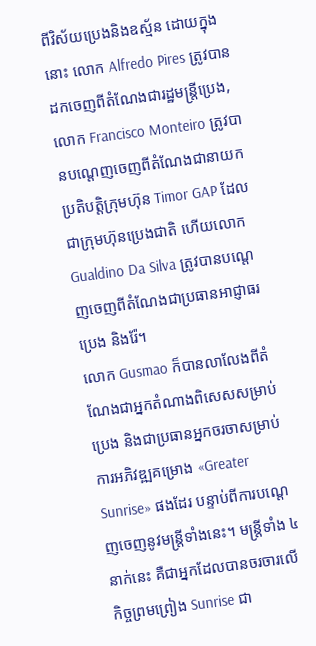ពីវិស័យប្រេងនិងឧស្ម័ន ដោយក្នុងនោះ លោក Alfredo Pires ត្រូវបានដកចេញពីតំណែងជារដ្ឋមន្ត្រីប្រេង, លោក Francisco Monteiro ត្រូវបានបណ្តេញចេញពីតំណែងជានាយកប្រតិបត្តិក្រុមហ៊ុន Timor GAP ដែលជាក្រុមហ៊ុនប្រេងជាតិ ហើយលោក Gualdino Da Silva ត្រូវបានបណ្តេញចេញពីតំណែងជាប្រធានអាជ្ញាធរប្រេង និងរ៉ែ។
លោក Gusmao ក៏បានលាលែងពីតំណែងជាអ្នកតំណាងពិសេសសម្រាប់ប្រេង និងជាប្រធានអ្នកចរចាសម្រាប់ការអភិវឌ្ឍគម្រោង «Greater Sunrise» ផងដែរ បន្ទាប់ពីការបណ្តេញចេញនូវមន្ត្រីទាំងនេះ។ មន្ត្រីទាំង ៤ នាក់នេះ គឺជាអ្នកដែលបានចរចារលើកិច្ចព្រមព្រៀង Sunrise ជា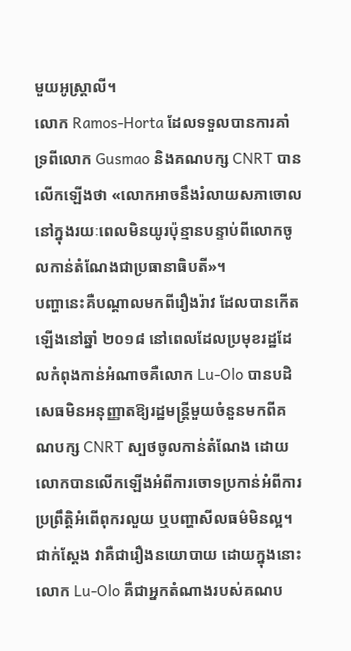មួយអូស្ត្រាលី។
លោក Ramos-Horta ដែលទទួលបានការគាំទ្រពីលោក Gusmao និងគណបក្ស CNRT បានលើកឡើងថា «លោកអាចនឹងរំលាយសភាចោលនៅក្នុងរយៈពេលមិនយូរប៉ុន្មានបន្ទាប់ពីលោកចូលកាន់តំណែងជាប្រធានាធិបតី»។
បញ្ហានេះគឺបណ្តាលមកពីរឿងរ៉ាវ ដែលបានកើតឡើងនៅឆ្នាំ ២០១៨ នៅពេលដែលប្រមុខរដ្ឋដែលកំពុងកាន់អំណាចគឺលោក Lu-Olo បានបដិសេធមិនអនុញ្ញាតឱ្យរដ្ឋមន្ត្រីមួយចំនួនមកពីគណបក្ស CNRT ស្បថចូលកាន់តំណែង ដោយលោកបានលើកឡើងអំពីការចោទប្រកាន់អំពីការប្រព្រឹត្តិអំពើពុករលួយ ឬបញ្ហាសីលធម៌មិនល្អ។ ជាក់ស្តែង វាគឺជារឿងនយោបាយ ដោយក្នុងនោះ លោក Lu-Olo គឺជាអ្នកតំណាងរបស់គណប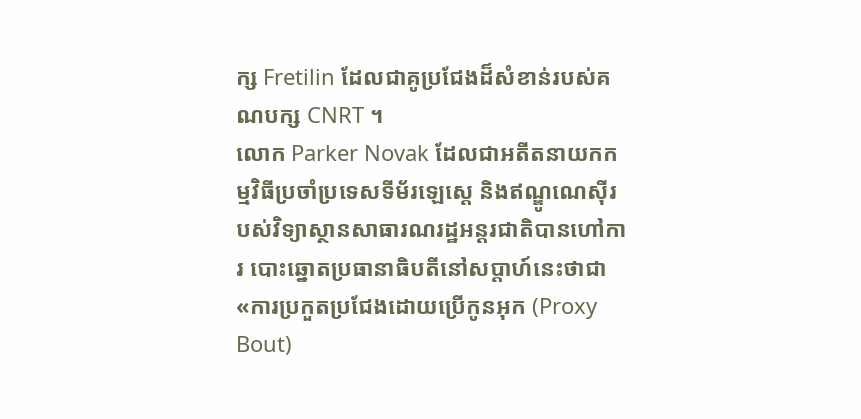ក្ស Fretilin ដែលជាគូប្រជែងដ៏សំខាន់របស់គណបក្ស CNRT ។
លោក Parker Novak ដែលជាអតីតនាយកកម្មវិធីប្រចាំប្រទេសទីម័រឡេស្តេ និងឥណ្ឌូណេស៊ីរបស់វិទ្យាស្ថានសាធារណរដ្ឋអន្តរជាតិបានហៅការ បោះឆ្នោតប្រធានាធិបតីនៅសប្តាហ៍នេះថាជា «ការប្រកួតប្រជែងដោយប្រើកូនអុក (Proxy Bout)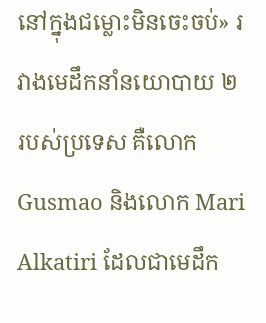នៅក្នុងជម្លោះមិនចេះចប់» រវាងមេដឹកនាំនយោបាយ ២ របស់ប្រទេស គឺលោក Gusmao និងលោក Mari Alkatiri ដែលជាមេដឹក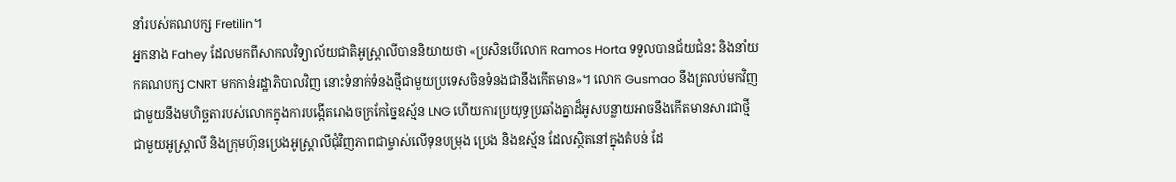នាំរបស់គណបក្ស Fretilin។
អ្នកនាង Fahey ដែលមកពីសាកលវិទ្យាល័យជាតិអូស្ត្រាលីបាននិយាយថា «ប្រសិនបើលោក Ramos Horta ទទួលបានជ័យជំនះ និងនាំយកគណបក្ស CNRT មកកាន់រដ្ឋាភិបាលវិញ នោះទំនាក់ទំនងថ្មីជាមួយប្រទេសចិនទំនងជានឹងកើតមាន»។ លោក Gusmao នឹងត្រលប់មកវិញជាមួយនឹងមហិច្ឆតារបស់លោកក្នុងការបង្កើតរោងចក្រកែច្នៃឧស្ម័ន LNG ហើយការប្រយុទ្ធប្រឆាំងគ្នាដ៏អូសបន្លាយអាចនឹងកើតមានសារជាថ្មីជាមួយអូស្ត្រាលី និងក្រុមហ៊ុនប្រេងអូស្ត្រាលីជុំវិញភាពជាម្ចាស់លើទុនបម្រុង ប្រេង និងឧស្ម័ន ដែលស្ថិតនៅក្នុងតំបន់ ដែ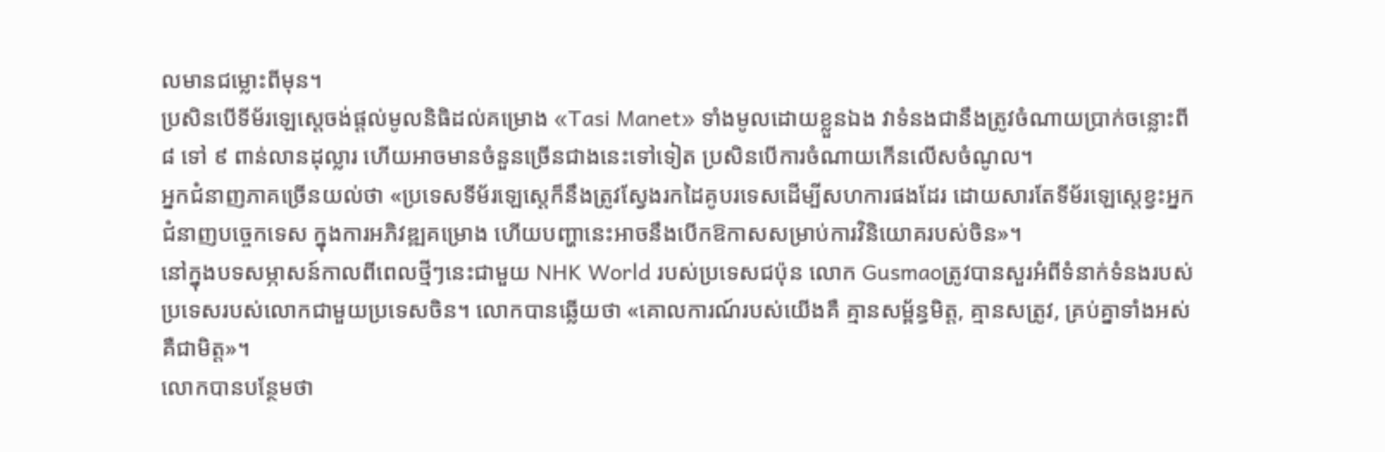លមានជម្លោះពីមុន។
ប្រសិនបើទីម័រឡេស្តេចង់ផ្តល់មូលនិធិដល់គម្រោង «Tasi Manet» ទាំងមូលដោយខ្លួនឯង វាទំនងជានឹងត្រូវចំណាយប្រាក់ចន្លោះពី ៨ ទៅ ៩ ពាន់លានដុល្លារ ហើយអាចមានចំនួនច្រើនជាងនេះទៅទៀត ប្រសិនបើការចំណាយកើនលើសចំណូល។
អ្នកជំនាញភាគច្រើនយល់ថា «ប្រទេសទីម័រឡេស្តេក៏នឹងត្រូវស្វែងរកដៃគូបរទេសដើម្បីសហការផងដែរ ដោយសារតែទីម័រឡេស្តេខ្វះអ្នកជំនាញបច្ចេកទេស ក្នុងការអភិវឌ្ឍគម្រោង ហើយបញ្ហានេះអាចនឹងបើកឱកាសសម្រាប់ការវិនិយោគរបស់ចិន»។
នៅក្នុងបទសម្ភាសន៍កាលពីពេលថ្មីៗនេះជាមួយ NHK World របស់ប្រទេសជប៉ុន លោក Gusmaoត្រូវបានសួរអំពីទំនាក់ទំនងរបស់ប្រទេសរបស់លោកជាមួយប្រទេសចិន។ លោកបានឆ្លើយថា «គោលការណ៍របស់យើងគឺ គ្មានសម្ព័ន្ធមិត្ត, គ្មានសត្រូវ, គ្រប់គ្នាទាំងអស់គឺជាមិត្ត»។
លោកបានបន្ថែមថា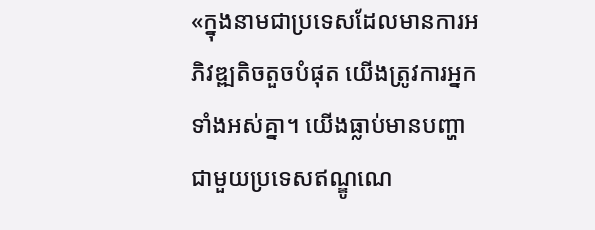«ក្នុងនាមជាប្រទេសដែលមានការអភិវឌ្ឍតិចតួចបំផុត យើងត្រូវការអ្នកទាំងអស់គ្នា។ យើងធ្លាប់មានបញ្ហាជាមួយប្រទេសឥណ្ឌូណេ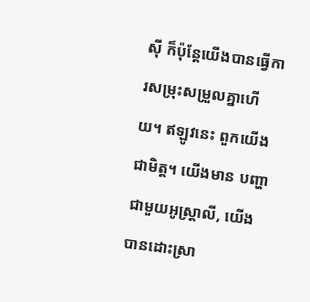ស៊ី ក៏ប៉ុន្តែយើងបានធ្វើការសម្រុះសម្រួលគ្នាហើយ។ ឥឡូវនេះ ពួកយើងជាមិត្ត។ យើងមាន បញ្ហាជាមួយអូស្ត្រាលី, យើងបានដោះស្រា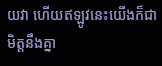យវា ហើយឥឡូវនេះយើងក៏ជាមិត្តនឹងគ្នា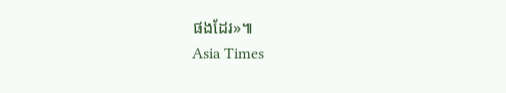ផងដែរ»៕
Asia Times